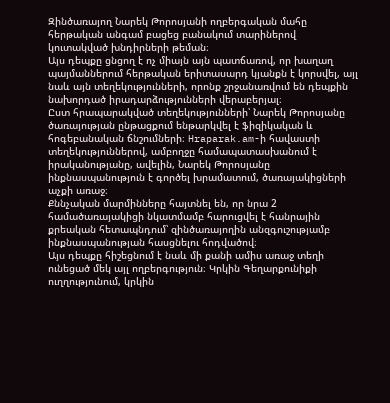Զինծառայող Նարեկ Թորոսյանի ողբերգական մահը հերթական անգամ բացեց բանակում տարիներով կուտակված խնդիրների թեման։
Այս դեպքը ցնցող է ոչ միայն այն պատճառով, որ խաղաղ պայմաններում հերթական երիտասարդ կյանքն է կորսվել, այլ նաև այն տեղեկությունների, որոնք շրջանառվում են դեպքին նախորդած իրադարձությունների վերաբերյալ։
Ըստ հրապարակված տեղեկությունների՝ Նարեկ Թորոսյանը ծառայության ընթացքում ենթարկվել է ֆիզիկական և հոգեբանական ճնշումների։ Hraparak.am-ի հավաստի տեղեկություններով, ամբողջը համապատասխանում է իրականությանը, ավելին, Նարեկ Թորոսյանը ինքնասպանություն է գործել խրամատում, ծառայակիցների աչքի առաջ։
Քննչական մարմինները հայտնել են, որ նրա 2 համածառայակիցի նկատմամբ հարուցվել է հանրային քրեական հետապնդում՝ զինծառայողին անզգուշությամբ ինքնասպանության հասցնելու հոդվածով։
Այս դեպքը հիշեցնում է նաև մի քանի ամիս առաջ տեղի ունեցած մեկ այլ ողբերգություն։ Կրկին Գեղարքունիքի ուղղությունում, կրկին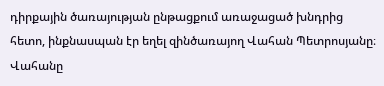դիրքային ծառայության ընթացքում առաջացած խնդրից հետո, ինքնասպան էր եղել զինծառայող Վահան Պետրոսյանը։
Վահանը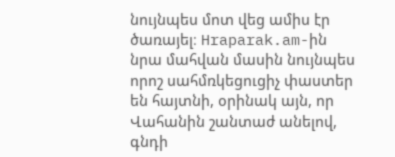նույնպես մոտ վեց ամիս էր ծառայել։ Hraparak.am-ին նրա մահվան մասին նույնպես որոշ սահմռկեցուցիչ փաստեր են հայտնի, օրինակ այն, որ Վահանին շանտաժ անելով, գնդի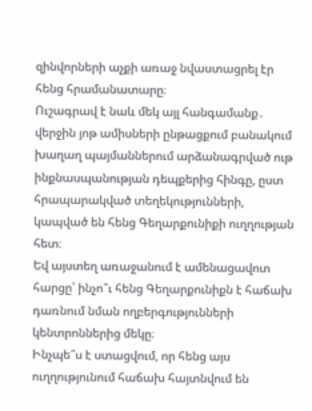զինվորների աչքի առաջ նվաստացրել էր հենց հրամանատարը։
Ուշագրավ է նաև մեկ այլ հանգամանք․ վերջին յոթ ամիսների ընթացքում բանակում խաղաղ պայմաններում արձանագրված ութ ինքնասպանության դեպքերից հինգը, ըստ հրապարակված տեղեկությունների, կապված են հենց Գեղարքունիքի ուղղության հետ։
Եվ այստեղ առաջանում է ամենացավոտ հարցը՝ ինչո՞ւ հենց Գեղարքունիքն է հաճախ դառնում նման ողբերգությունների կենտրոններից մեկը։
Ինչպե՞ս է ստացվում, որ հենց այս ուղղությունում հաճախ հայտնվում են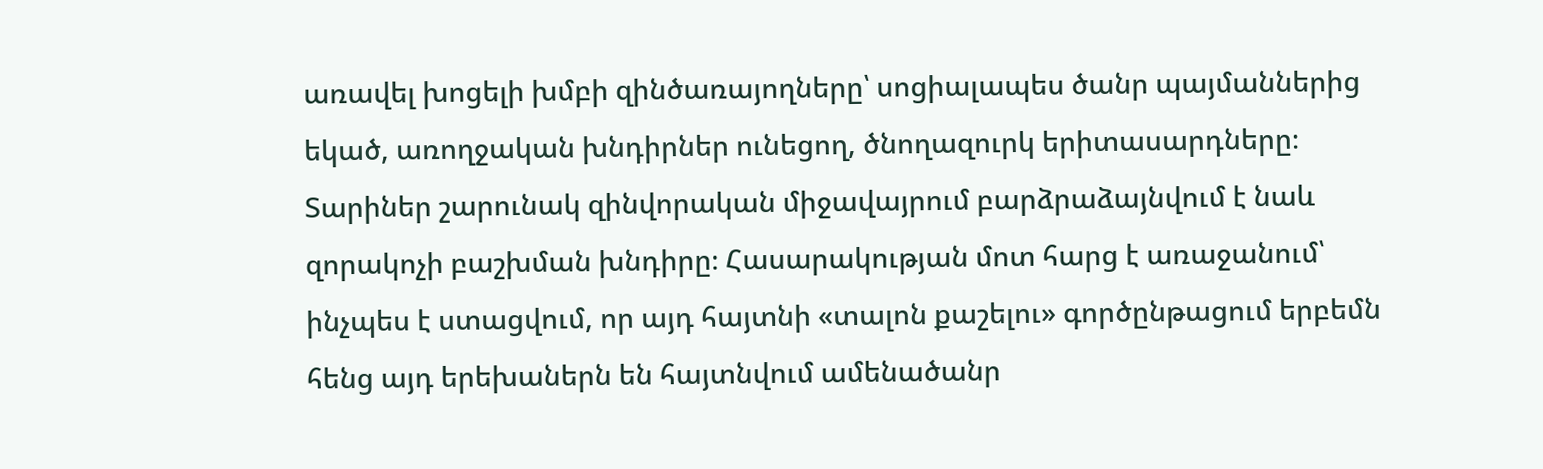առավել խոցելի խմբի զինծառայողները՝ սոցիալապես ծանր պայմաններից եկած, առողջական խնդիրներ ունեցող, ծնողազուրկ երիտասարդները։
Տարիներ շարունակ զինվորական միջավայրում բարձրաձայնվում է նաև զորակոչի բաշխման խնդիրը։ Հասարակության մոտ հարց է առաջանում՝ ինչպես է ստացվում, որ այդ հայտնի «տալոն քաշելու» գործընթացում երբեմն հենց այդ երեխաներն են հայտնվում ամենածանր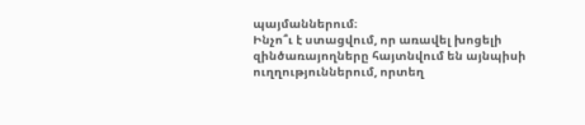պայմաններում։
Ինչո՞ւ է ստացվում, որ առավել խոցելի զինծառայողները հայտնվում են այնպիսի ուղղություններում, որտեղ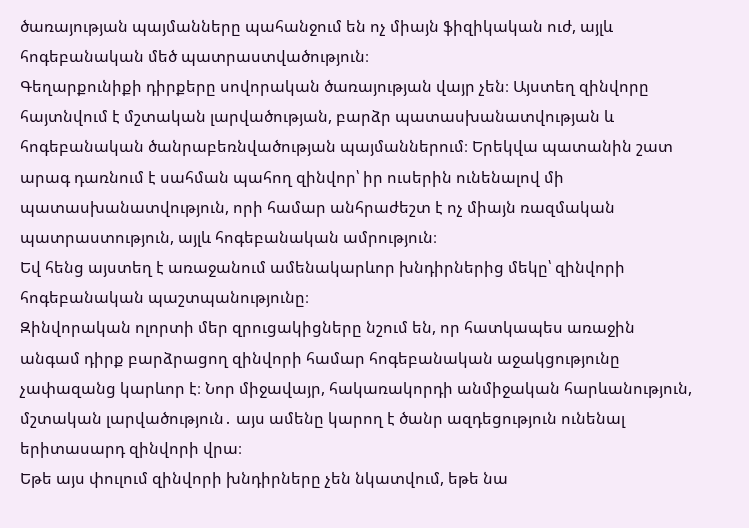ծառայության պայմանները պահանջում են ոչ միայն ֆիզիկական ուժ, այլև հոգեբանական մեծ պատրաստվածություն։
Գեղարքունիքի դիրքերը սովորական ծառայության վայր չեն։ Այստեղ զինվորը հայտնվում է մշտական լարվածության, բարձր պատասխանատվության և հոգեբանական ծանրաբեռնվածության պայմաններում։ Երեկվա պատանին շատ արագ դառնում է սահման պահող զինվոր՝ իր ուսերին ունենալով մի պատասխանատվություն, որի համար անհրաժեշտ է ոչ միայն ռազմական պատրաստություն, այլև հոգեբանական ամրություն։
Եվ հենց այստեղ է առաջանում ամենակարևոր խնդիրներից մեկը՝ զինվորի հոգեբանական պաշտպանությունը։
Զինվորական ոլորտի մեր զրուցակիցները նշում են, որ հատկապես առաջին անգամ դիրք բարձրացող զինվորի համար հոգեբանական աջակցությունը չափազանց կարևոր է։ Նոր միջավայր, հակառակորդի անմիջական հարևանություն, մշտական լարվածություն․ այս ամենը կարող է ծանր ազդեցություն ունենալ երիտասարդ զինվորի վրա։
Եթե այս փուլում զինվորի խնդիրները չեն նկատվում, եթե նա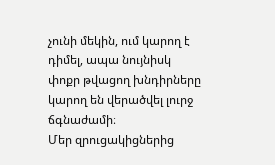չունի մեկին, ում կարող է դիմել, ապա նույնիսկ փոքր թվացող խնդիրները կարող են վերածվել լուրջ ճգնաժամի։
Մեր զրուցակիցներից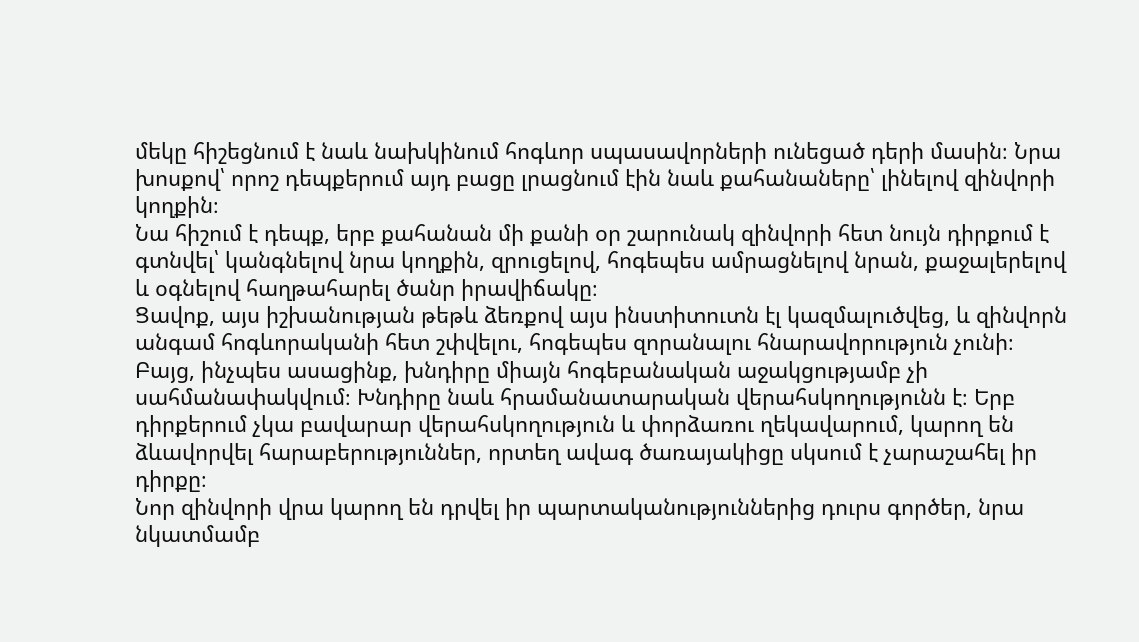մեկը հիշեցնում է նաև նախկինում հոգևոր սպասավորների ունեցած դերի մասին։ Նրա խոսքով՝ որոշ դեպքերում այդ բացը լրացնում էին նաև քահանաները՝ լինելով զինվորի կողքին։
Նա հիշում է դեպք, երբ քահանան մի քանի օր շարունակ զինվորի հետ նույն դիրքում է գտնվել՝ կանգնելով նրա կողքին, զրուցելով, հոգեպես ամրացնելով նրան, քաջալերելով և օգնելով հաղթահարել ծանր իրավիճակը։
Ցավոք, այս իշխանության թեթև ձեռքով այս ինստիտուտն էլ կազմալուծվեց, և զինվորն անգամ հոգևորականի հետ շփվելու, հոգեպես զորանալու հնարավորություն չունի։
Բայց, ինչպես ասացինք, խնդիրը միայն հոգեբանական աջակցությամբ չի սահմանափակվում։ Խնդիրը նաև հրամանատարական վերահսկողությունն է։ Երբ դիրքերում չկա բավարար վերահսկողություն և փորձառու ղեկավարում, կարող են ձևավորվել հարաբերություններ, որտեղ ավագ ծառայակիցը սկսում է չարաշահել իր դիրքը։
Նոր զինվորի վրա կարող են դրվել իր պարտականություններից դուրս գործեր, նրա նկատմամբ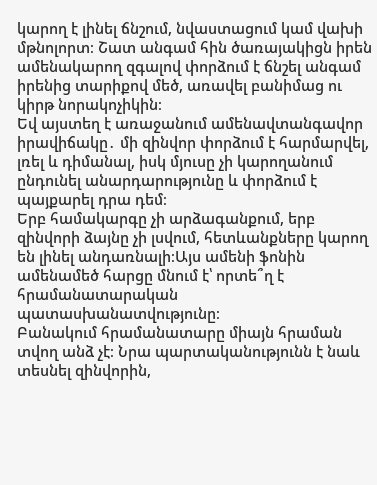կարող է լինել ճնշում, նվաստացում կամ վախի մթնոլորտ։ Շատ անգամ հին ծառայակիցն իրեն ամենակարող զգալով փորձում է ճնշել անգամ իրենից տարիքով մեծ, առավել բանիմաց ու կիրթ նորակոչիկին։
Եվ այստեղ է առաջանում ամենավտանգավոր իրավիճակը․ մի զինվոր փորձում է հարմարվել, լռել և դիմանալ, իսկ մյուսը չի կարողանում ընդունել անարդարությունը և փորձում է պայքարել դրա դեմ։
Երբ համակարգը չի արձագանքում, երբ զինվորի ձայնը չի լսվում, հետևանքները կարող են լինել անդառնալի։Այս ամենի ֆոնին ամենամեծ հարցը մնում է՝ որտե՞ղ է հրամանատարական պատասխանատվությունը։
Բանակում հրամանատարը միայն հրաման տվող անձ չէ։ Նրա պարտականությունն է նաև տեսնել զինվորին,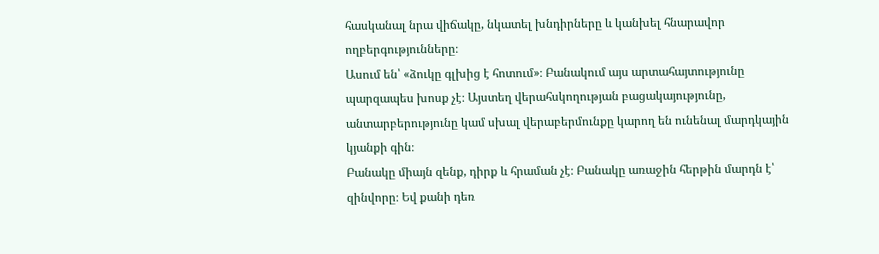հասկանալ նրա վիճակը, նկատել խնդիրները և կանխել հնարավոր ողբերգությունները։
Ասում են՝ «ձուկը գլխից է հոտում»։ Բանակում այս արտահայտությունը պարզապես խոսք չէ։ Այստեղ վերահսկողության բացակայությունը, անտարբերությունը կամ սխալ վերաբերմունքը կարող են ունենալ մարդկային կյանքի գին։
Բանակը միայն զենք, դիրք և հրաման չէ։ Բանակը առաջին հերթին մարդն է՝ զինվորը։ Եվ քանի դեռ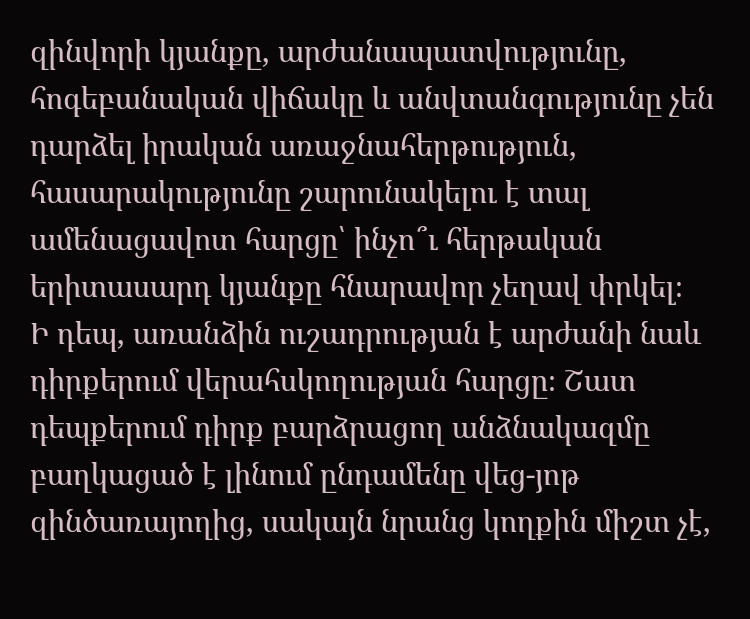զինվորի կյանքը, արժանապատվությունը, հոգեբանական վիճակը և անվտանգությունը չեն դարձել իրական առաջնահերթություն, հասարակությունը շարունակելու է տալ ամենացավոտ հարցը՝ ինչո՞ւ հերթական երիտասարդ կյանքը հնարավոր չեղավ փրկել։
Ի դեպ, առանձին ուշադրության է արժանի նաև դիրքերում վերահսկողության հարցը։ Շատ դեպքերում դիրք բարձրացող անձնակազմը բաղկացած է լինում ընդամենը վեց-յոթ զինծառայողից, սակայն նրանց կողքին միշտ չէ,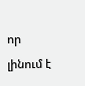որ լինում է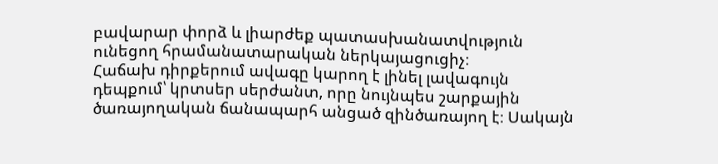բավարար փորձ և լիարժեք պատասխանատվություն ունեցող հրամանատարական ներկայացուցիչ։
Հաճախ դիրքերում ավագը կարող է լինել լավագույն դեպքում՝ կրտսեր սերժանտ, որը նույնպես շարքային ծառայողական ճանապարհ անցած զինծառայող է։ Սակայն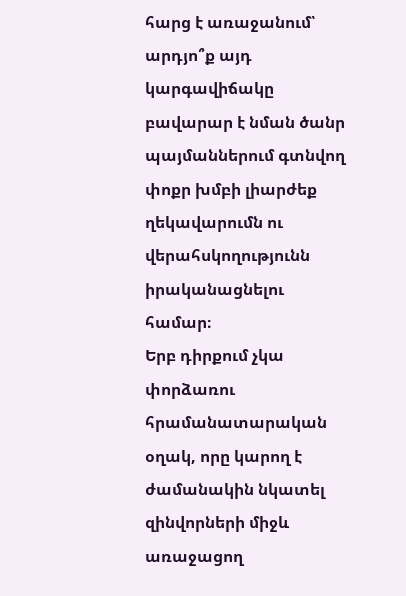հարց է առաջանում՝ արդյո՞ք այդ կարգավիճակը բավարար է նման ծանր պայմաններում գտնվող փոքր խմբի լիարժեք ղեկավարումն ու վերահսկողությունն իրականացնելու համար։
Երբ դիրքում չկա փորձառու հրամանատարական օղակ, որը կարող է ժամանակին նկատել զինվորների միջև առաջացող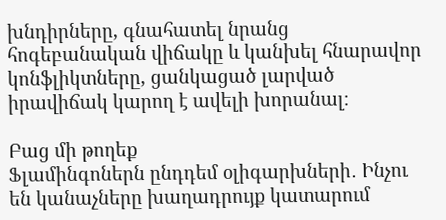խնդիրները, գնահատել նրանց հոգեբանական վիճակը և կանխել հնարավոր կոնֆլիկտները, ցանկացած լարված իրավիճակ կարող է ավելի խորանալ։

Բաց մի թողեք
Ֆլամինգոներն ընդդեմ օլիգարխների․ Ինչու են կանաչները խաղադրույք կատարում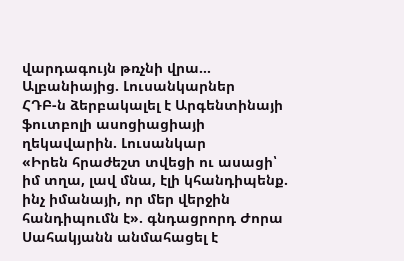վարդագույն թռչնի վրա… Ալբանիայից. Լուսանկարներ
ՀԴԲ-ն ձերբակալել է Արգենտինայի ֆուտբոլի ասոցիացիայի ղեկավարին. Լուսանկար
«Իրեն հրաժեշտ տվեցի ու ասացի՝ իմ տղա, լավ մնա, էլի կհանդիպենք. ինչ իմանայի, որ մեր վերջին հանդիպումն է». գնդացրորդ Ժորա Սահակյանն անմահացել է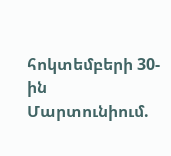հոկտեմբերի 30-ին Մարտունիում.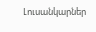Լուսանկարներ